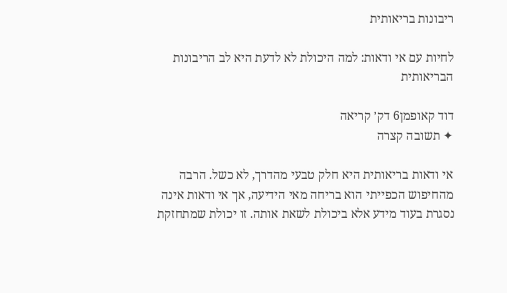ריבונות בריאותית

לחיות עם אי ודאות: למה היכולת לא לדעת היא לב הריבונות הבריאותית

דוד קאופמן6 דק׳ קריאה
✦ תשובה קצרה

אי ודאות בריאותית היא חלק טבעי מהדרך, לא כשל. הרבה מהחיפוש הכפייתי הוא בריחה מאי הידיעה, אך אי ודאות אינה נסגרת בעוד מידע אלא ביכולת לשאת אותה. זו יכולת שמתחזקת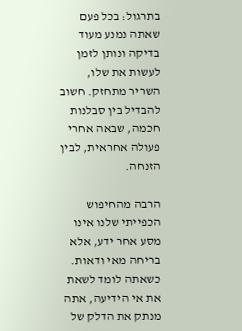בתרגול: בכל פעם שאתה נמנע מעוד בדיקה ונותן לזמן לעשות את שלו, השריר מתחזק. חשוב להבדיל בין סבלנות חכמה, שבאה אחרי פעולה אחראית, לבין הזנחה.

הרבה מהחיפוש הכפייתי שלנו אינו מסע אחר ידע, אלא בריחה מאי ודאות. כשאתה לומד לשאת את אי הידיעה, אתה מנתק את הדלק של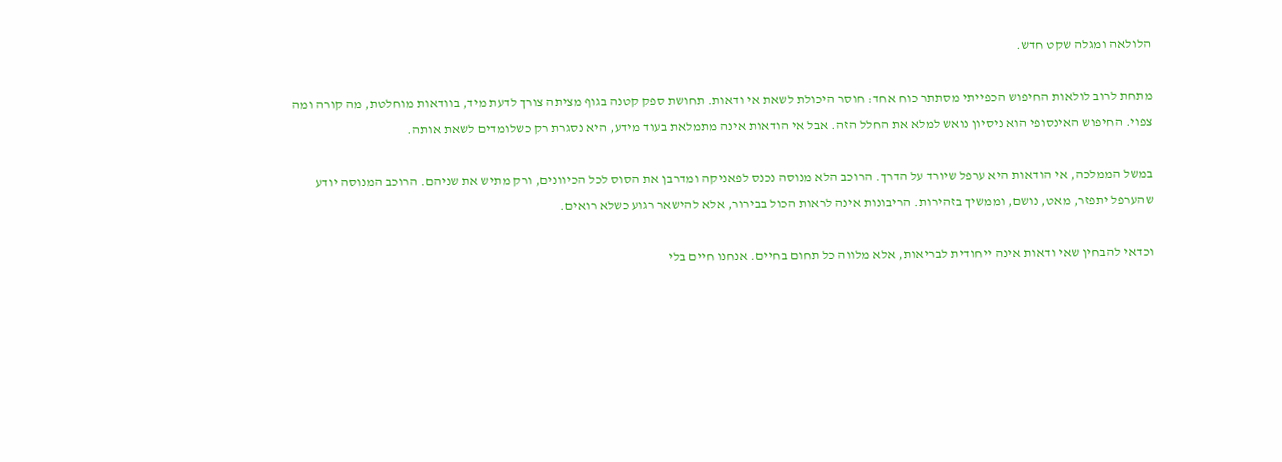הלולאה ומגלה שקט חדש.

מתחת לרוב לולאות החיפוש הכפייתי מסתתר כוח אחד: חוסר היכולת לשאת אי ודאות. תחושת ספק קטנה בגוף מציתה צורך לדעת מיד, בוודאות מוחלטת, מה קורה ומה צפוי. החיפוש האינסופי הוא ניסיון נואש למלא את החלל הזה. אבל אי הודאות אינה מתמלאת בעוד מידע, היא נסגרת רק כשלומדים לשאת אותה.

במשל הממלכה, אי הודאות היא ערפל שיורד על הדרך. הרוכב הלא מנוסה נכנס לפאניקה ומדרבן את הסוס לכל הכיוונים, ורק מתיש את שניהם. הרוכב המנוסה יודע שהערפל יתפזר, מאט, נושם, וממשיך בזהירות. הריבונות אינה לראות הכול בבירור, אלא להישאר רגוע כשלא רואים.

וכדאי להבחין שאי ודאות אינה ייחודית לבריאות, אלא מלווה כל תחום בחיים. אנחנו חיים בלי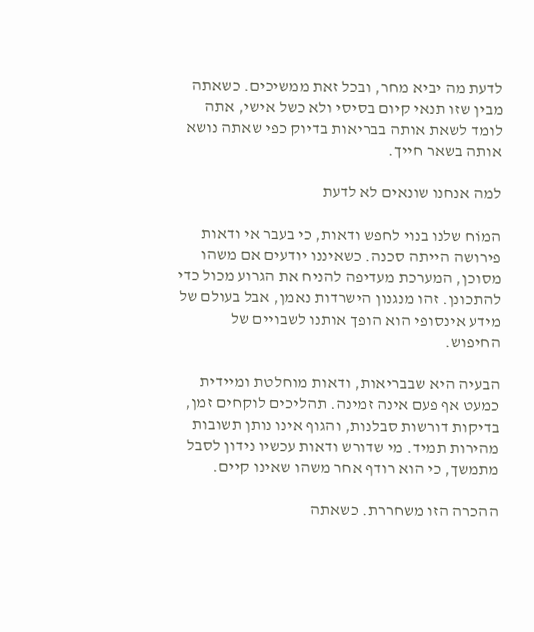לדעת מה יביא מחר, ובכל זאת ממשיכים. כשאתה מבין שזו תנאי קיום בסיסי ולא כשל אישי, אתה לומד לשאת אותה בבריאות בדיוק כפי שאתה נושא אותה בשאר חייך.

למה אנחנו שונאים לא לדעת

המוֹח שלנו בנוי לחפש ודאות, כי בעבר אי ודאות פירושה הייתה סכנה. כשאיננו יודעים אם משהו מסוכן, המערכת מעדיפה להניח את הגרוע מכול כדי להתכונן. זהו מנגנון הישרדות נאמן, אבל בעולם של מידע אינסופי הוא הופך אותנו לשבויים של החיפוש.

הבעיה היא שבבריאות, ודאות מוחלטת ומיידית כמעט אף פעם אינה זמינה. תהליכים לוקחים זמן, בדיקות דורשות סבלנות, והגוף אינו נותן תשובות מהירות תמיד. מי שדורש ודאות עכשיו נידון לסבל מתמשך, כי הוא רודף אחר משהו שאינו קיים.

ההכרה הזו משחררת. כשאתה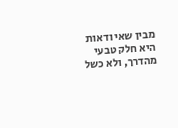מבין שאי ודאות היא חלק טבעי מהדרך, ולא כשל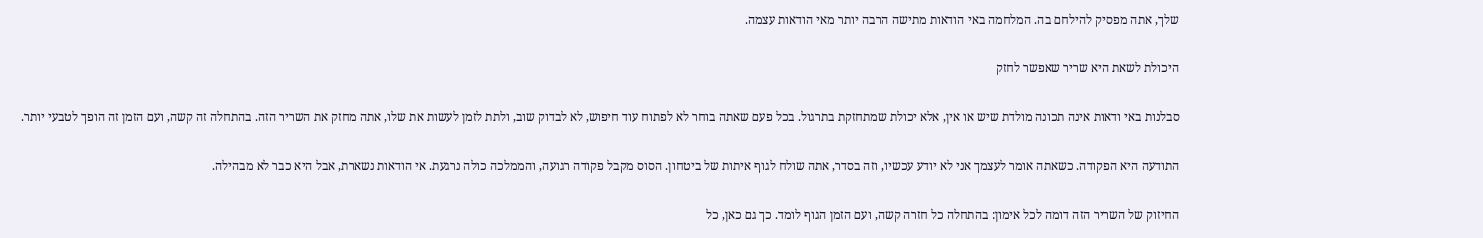שלך, אתה מפסיק להילחם בה. המלחמה באי הודאות מתישה הרבה יותר מאי הודאות עצמה.

היכולת לשאת היא שריר שאפשר לחזק

סבלנות באי ודאות אינה תכונה מולדת שיש או אין, אלא יכולת שמתחזקת בתרגול. בכל פעם שאתה בוחר לא לפתוח עוד חיפוש, לא לבדוק שוב, ולתת לזמן לעשות את שלו, אתה מחזק את השריר הזה. בהתחלה זה קשה, ועם הזמן זה הופך לטבעי יותר.

התודעה היא הפקודה. כשאתה אומר לעצמך אני לא יודע עכשיו, וזה בסדר, אתה שולח לגוף איתות של ביטחון. הסוס מקבל פקודה רגועה, והממלכה כולה נרגעת. אי הודאות נשארת, אבל היא כבר לא מבהילה.

החיזוק של השריר הזה דומה לכל אימון: בהתחלה כל חזרה קשה, ועם הזמן הגוף לומד. כך גם כאן, כל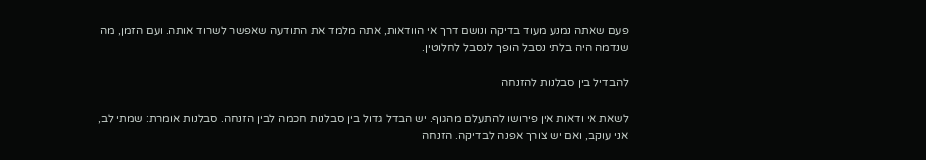פעם שאתה נמנע מעוד בדיקה ונושם דרך אי הוודאות, אתה מלמד את התודעה שאפשר לשרוד אותה. ועם הזמן, מה שנדמה היה בלתי נסבל הופך לנסבל לחלוטין.

להבדיל בין סבלנות להזנחה

לשאת אי ודאות אין פירושו להתעלם מהגוף. יש הבדל גדול בין סבלנות חכמה לבין הזנחה. סבלנות אומרת: שמתי לב, אני עוקב, ואם יש צורך אפנה לבדיקה. הזנחה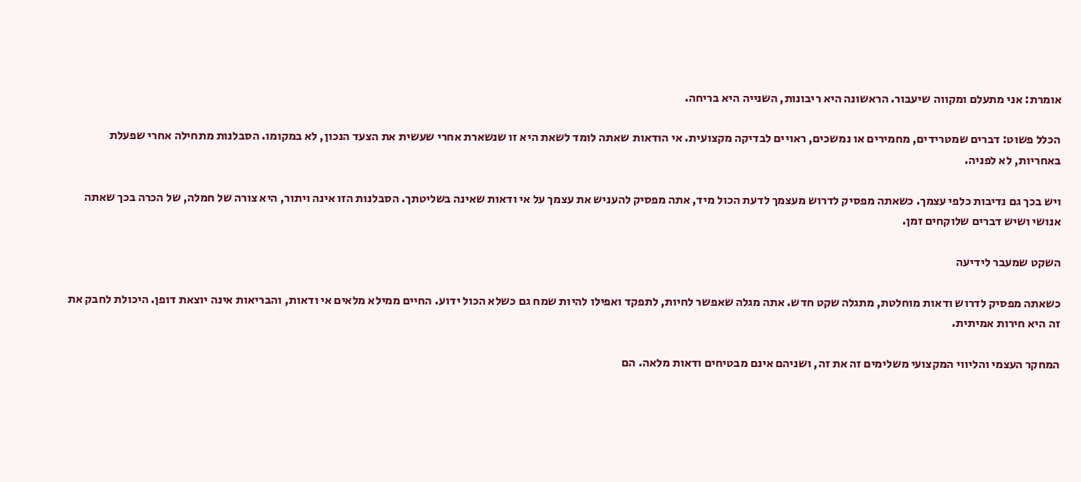אומרת: אני מתעלם ומקווה שיעבור. הראשונה היא ריבונות, השנייה היא בריחה.

הכלל פשוט: דברים שמטרידים, מחמירים או נמשכים, ראויים לבדיקה מקצועית. אי הודאות שאתה לומד לשאת היא זו שנשארת אחרי שעשית את הצעד הנכון, לא במקומו. הסבלנות מתחילה אחרי שפעלת באחריות, לא לפניה.

ויש בכך גם נדיבות כלפי עצמך. כשאתה מפסיק לדרוש מעצמך לדעת הכול מיד, אתה מפסיק להעניש את עצמך על אי ודאות שאינה בשליטתך. הסבלנות הזו אינה ויתור, היא צורה של חמלה, של הכרה בכך שאתה אנושי ושיש דברים שלוקחים זמן.

השקט שמעבר לידיעה

כשאתה מפסיק לדרוש ודאות מוחלטת, מתגלה שקט חדש. אתה מגלה שאפשר לחיות, לתפקד ואפילו להיות שמח גם כשלא הכול ידוע. החיים ממילא מלאים אי ודאות, והבריאות אינה יוצאת דופן. היכולת לחבק את זה היא חירות אמיתית.

המחקר העצמי והליווי המקצועי משלימים זה את זה, ושניהם אינם מבטיחים ודאות מלאה. הם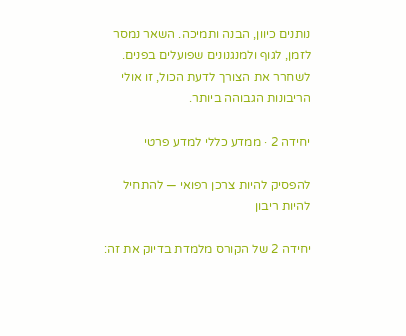נותנים כיוון, הבנה ותמיכה. השאר נמסר לזמן, לגוף ולמנגנונים שפועלים בפנים. לשחרר את הצורך לדעת הכול, זו אולי הריבונות הגבוהה ביותר.

יחידה 2 · ממדע כללי למדע פרטי

להפסיק להיות צרכן רפואי — להתחיל להיות ריבון

יחידה 2 של הקורס מלמדת בדיוק את זה: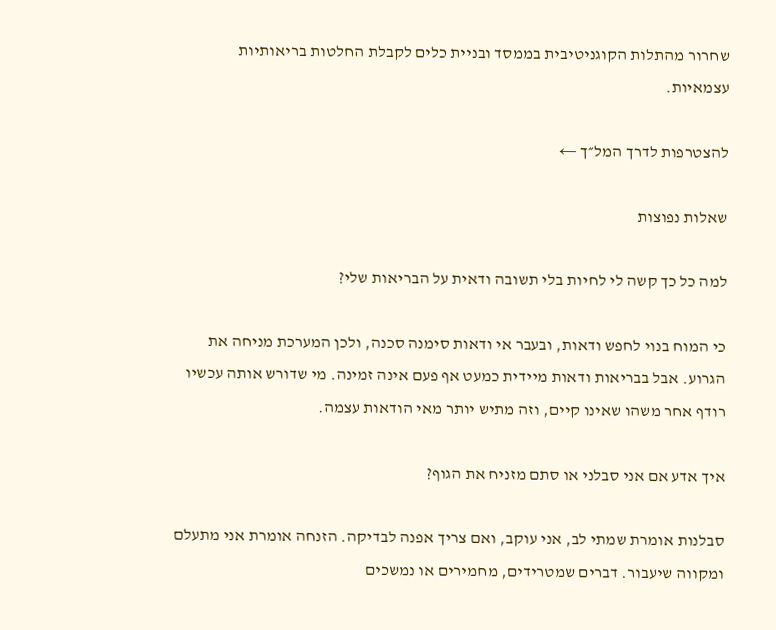שחרור מהתלות הקוגניטיבית בממסד ובניית כלים לקבלת החלטות בריאותיות עצמאיות.

להצטרפות לדרך המל״ך ←

שאלות נפוצות

למה כל כך קשה לי לחיות בלי תשובה ודאית על הבריאות שלי?

כי המוח בנוי לחפש ודאות, ובעבר אי ודאות סימנה סכנה, ולכן המערכת מניחה את הגרוע. אבל בבריאות ודאות מיידית כמעט אף פעם אינה זמינה. מי שדורש אותה עכשיו רודף אחר משהו שאינו קיים, וזה מתיש יותר מאי הודאות עצמה.

איך אדע אם אני סבלני או סתם מזניח את הגוף?

סבלנות אומרת שמתי לב, אני עוקב, ואם צריך אפנה לבדיקה. הזנחה אומרת אני מתעלם ומקווה שיעבור. דברים שמטרידים, מחמירים או נמשכים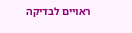ראויים לבדיקה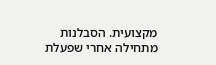מקצועית. הסבלנות מתחילה אחרי שפעלת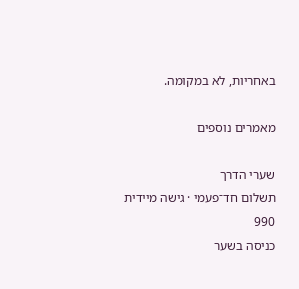באחריות, לא במקומה.

מאמרים נוספים

שערי הדרך
תשלום חד־פעמי · גישה מיידית
990
כניסה בשער